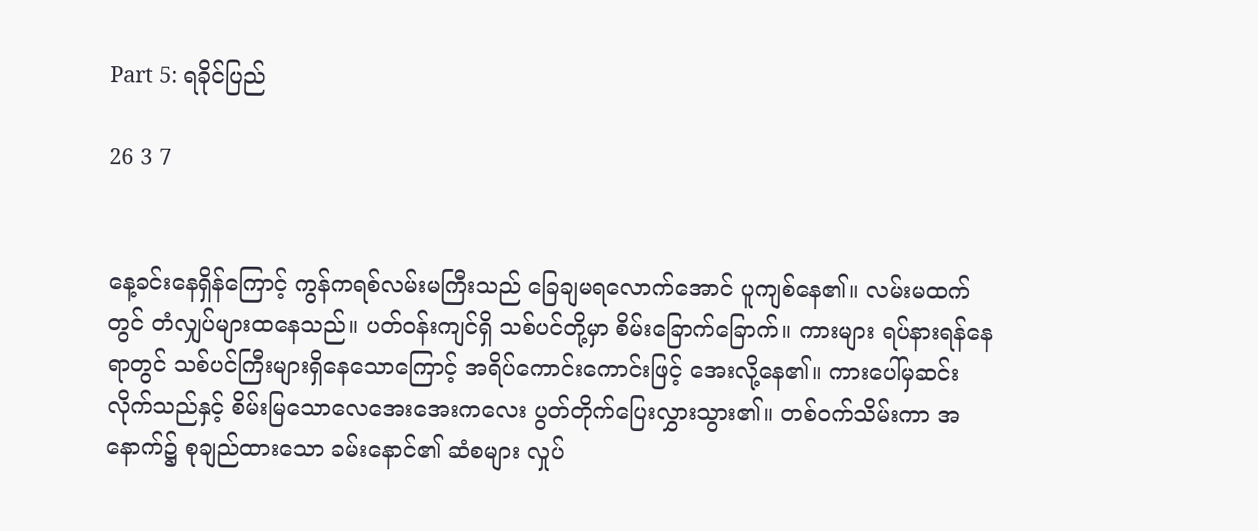Part 5: ရခိုင်ပြည်

26 3 7


နေ့ခင်းနေရှိန်ကြောင့် ကွန်ကရစ်လမ်းမကြီးသည် ခြေချမရလောက်အောင် ပူကျစ်နေ၏။ လမ်းမထက်တွင် တံလျှပ်များထနေသည်။ ပတ်ဝန်းကျင်ရှိ သစ်ပင်တို့မှာ စိမ်းခြောက်ခြောက်။ ကားများ ရပ်နားရန်နေရာတွင် သစ်ပင်ကြီးများရှိနေသောကြောင့် အရိပ်ကောင်းကောင်းဖြင့် အေးလို့နေ၏။ ကားပေါ်မှဆင်းလိုက်သည်နှင့် စိမ်းမြသောလေအေးအေးကလေး ပွတ်တိုက်ပြေးလွှားသွား၏။ တစ်ဝက်သိမ်းကာ အနောက်၌ စုချည်ထားသော ခမ်းနောင်၏ ဆံစများ လှုပ်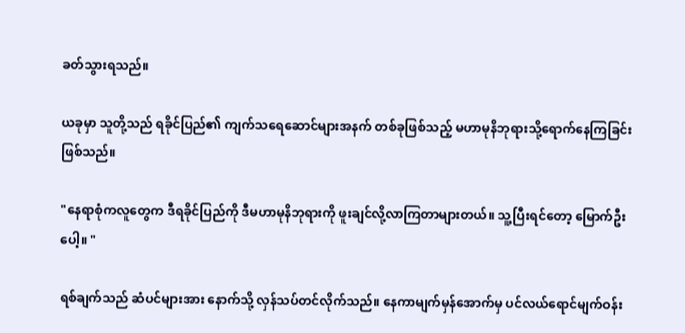ခတ်သွားရသည်။

ယခုမှာ သူတို့သည် ရခိုင်ပြည်၏ ကျက်သရေဆောင်များအနက် တစ်ခုဖြစ်သည့် မဟာမုနိဘုရားသို့ရောက်နေကြခြင်းဖြစ်သည်။

"နေရာစုံကလူတွေက ဒီရခိုင်ပြည်ကို ဒီမဟာမုနိဘုရားကို ဖူးချင်လို့လာကြတာများတယ်။ သူ့ပြီးရင်တော့ မြောက်ဦးပေါ့။ "

ရစ်ချက်သည် ဆံပင်များအား နောက်သို့ လှန်သပ်တင်လိုက်သည်။ နေကာမျက်မှန်အောက်မှ ပင်လယ်ရောင်မျက်ဝန်း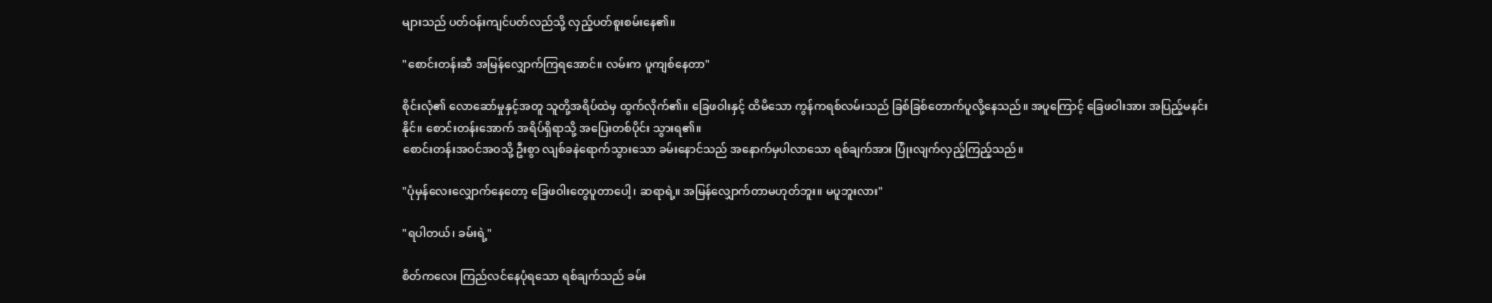များသည် ပတ်ဝန်းကျင်ပတ်လည်သို့ လှည့်ပတ်စူးစမ်းနေ၏။

"စောင်းတန်းဆီ အမြန်လျှောက်ကြရအောင်။ လမ်းက ပူကျစ်နေတာ"

စိုင်းလုံ၏ လောဆော်မှုနှင့်အတူ သူတို့အရိပ်ထဲမှ ထွက်လိုက်၏။ ခြေဖဝါးနှင့် ထိမိသော ကွန်ကရစ်လမ်းသည် ခြစ်ခြစ်တောက်ပူလို့နေသည်။ အပူကြောင့် ခြေဖဝါးအား အပြည့်မနင်းနိုင်။ စောင်းတန်းအောက် အရိပ်ရှိရာသို့ အပြေးတစ်ပိုင်း သွားရ၏။
စောင်းတန်းအဝင်အဝသို့ ဦးစွာ လျစ်ခနဲရောက်သွားသော ခမ်းနောင်သည် အနောက်မှပါလာသော ရစ်ချက်အား ပြုံးလျက်လှည့်ကြည့်သည်။

"ပုံမှန်လေးလျှောက်နေတော့ ခြေဖဝါးတွေပူတာပေါ့၊ ဆရာရဲ့။ အမြန်လျှောက်တာမဟုတ်ဘူး။ မပူဘူးလား"

"ရပါတယ်၊ ခမ်းရဲ့"

စိတ်ကလေး ကြည်လင်နေပုံရသော ရစ်ချက်သည် ခမ်း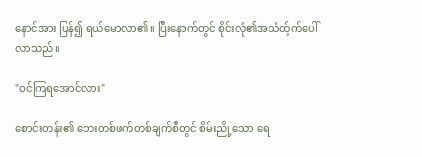နောင်အား ပြန်၍ ရယ်မောလာ၏။ ပြီးနောက်တွင် စိုင်းလုံ၏အသံထ့်က်ပေါ်လာသည်။

"ဝင်ကြရအောင်လား"

စောင်းတန်း၏ ဘေးတစ်ဖက်တစ်ချက်စီတွင် စိမ်းညို့သော ရေ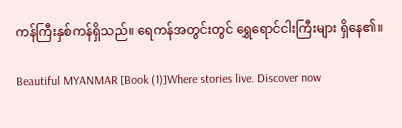ကန်ကြီးနှစ်ကန်ရှိသည်။ ရေကန်အတွင်းတွင် ရွှေရောင်ငါးကြီးများ ရှိနေ၏။

Beautiful MYANMAR [Book (1)]Where stories live. Discover now